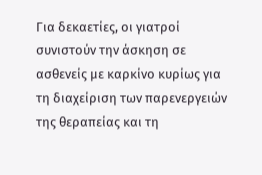Για δεκαετίες, οι γιατροί συνιστούν την άσκηση σε ασθενείς με καρκίνο κυρίως για τη διαχείριση των παρενεργειών της θεραπείας και τη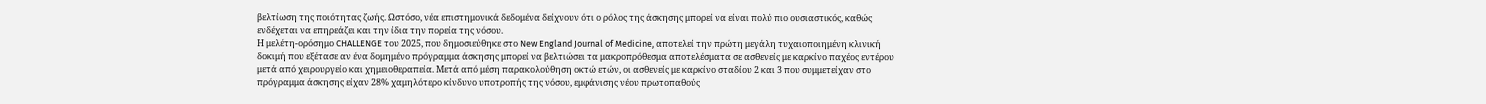βελτίωση της ποιότητας ζωής. Ωστόσο, νέα επιστημονικά δεδομένα δείχνουν ότι ο ρόλος της άσκησης μπορεί να είναι πολύ πιο ουσιαστικός, καθώς ενδέχεται να επηρεάζει και την ίδια την πορεία της νόσου.
Η μελέτη-ορόσημο CHALLENGE του 2025, που δημοσιεύθηκε στο New England Journal of Medicine, αποτελεί την πρώτη μεγάλη τυχαιοποιημένη κλινική δοκιμή που εξέτασε αν ένα δομημένο πρόγραμμα άσκησης μπορεί να βελτιώσει τα μακροπρόθεσμα αποτελέσματα σε ασθενείς με καρκίνο παχέος εντέρου μετά από χειρουργείο και χημειοθεραπεία. Μετά από μέση παρακολούθηση οκτώ ετών, οι ασθενείς με καρκίνο σταδίου 2 και 3 που συμμετείχαν στο πρόγραμμα άσκησης είχαν 28% χαμηλότερο κίνδυνο υποτροπής της νόσου, εμφάνισης νέου πρωτοπαθούς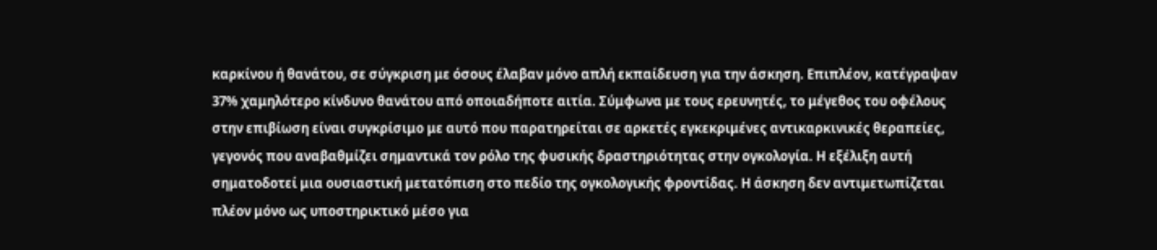καρκίνου ή θανάτου, σε σύγκριση με όσους έλαβαν μόνο απλή εκπαίδευση για την άσκηση. Επιπλέον, κατέγραψαν 37% χαμηλότερο κίνδυνο θανάτου από οποιαδήποτε αιτία. Σύμφωνα με τους ερευνητές, το μέγεθος του οφέλους στην επιβίωση είναι συγκρίσιμο με αυτό που παρατηρείται σε αρκετές εγκεκριμένες αντικαρκινικές θεραπείες, γεγονός που αναβαθμίζει σημαντικά τον ρόλο της φυσικής δραστηριότητας στην ογκολογία. Η εξέλιξη αυτή σηματοδοτεί μια ουσιαστική μετατόπιση στο πεδίο της ογκολογικής φροντίδας. Η άσκηση δεν αντιμετωπίζεται πλέον μόνο ως υποστηρικτικό μέσο για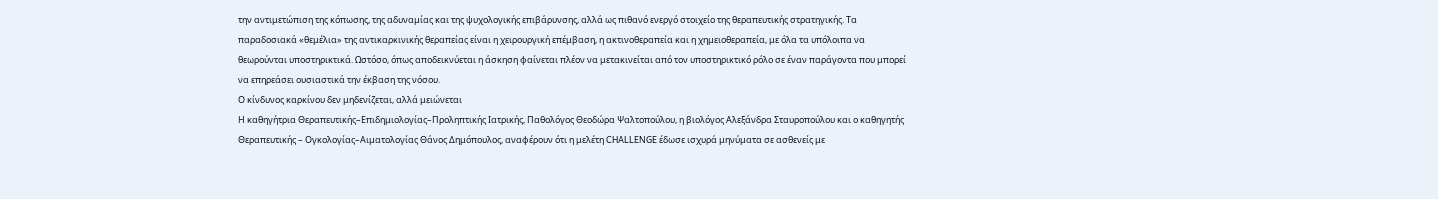την αντιμετώπιση της κόπωσης, της αδυναμίας και της ψυχολογικής επιβάρυνσης, αλλά ως πιθανό ενεργό στοιχείο της θεραπευτικής στρατηγικής. Τα παραδοσιακά «θεμέλια» της αντικαρκινικής θεραπείας είναι η χειρουργική επέμβαση, η ακτινοθεραπεία και η χημειοθεραπεία, με όλα τα υπόλοιπα να θεωρούνται υποστηρικτικά. Ωστόσο, όπως αποδεικνύεται η άσκηση φαίνεται πλέον να μετακινείται από τον υποστηρικτικό ρόλο σε έναν παράγοντα που μπορεί να επηρεάσει ουσιαστικά την έκβαση της νόσου.
Ο κίνδυνος καρκίνου δεν μηδενίζεται, αλλά μειώνεται
Η καθηγήτρια Θεραπευτικής–Επιδημιολογίας–Προληπτικής Ιατρικής, Παθολόγος Θεοδώρα Ψαλτοπούλου, η βιολόγος Αλεξάνδρα Σταυροπούλου και ο καθηγητής Θεραπευτικής – Ογκολογίας–Αιματολογίας Θάνος Δημόπουλος, αναφέρουν ότι η μελέτη CHALLENGE έδωσε ισχυρά μηνύματα σε ασθενείς με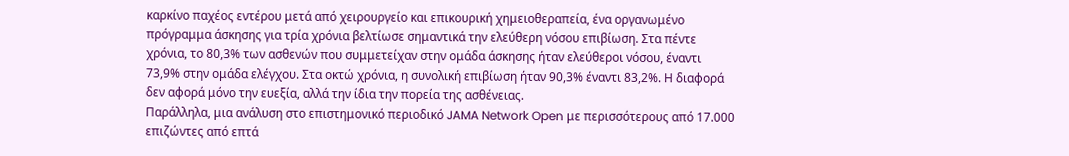καρκίνο παχέος εντέρου μετά από χειρουργείο και επικουρική χημειοθεραπεία, ένα οργανωμένο πρόγραμμα άσκησης για τρία χρόνια βελτίωσε σημαντικά την ελεύθερη νόσου επιβίωση. Στα πέντε χρόνια, το 80,3% των ασθενών που συμμετείχαν στην ομάδα άσκησης ήταν ελεύθεροι νόσου, έναντι 73,9% στην ομάδα ελέγχου. Στα οκτώ χρόνια, η συνολική επιβίωση ήταν 90,3% έναντι 83,2%. Η διαφορά δεν αφορά μόνο την ευεξία, αλλά την ίδια την πορεία της ασθένειας.
Παράλληλα, μια ανάλυση στο επιστημονικό περιοδικό JAMA Network Open με περισσότερους από 17.000 επιζώντες από επτά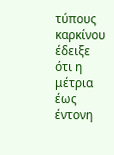τύπους καρκίνου έδειξε ότι η μέτρια έως έντονη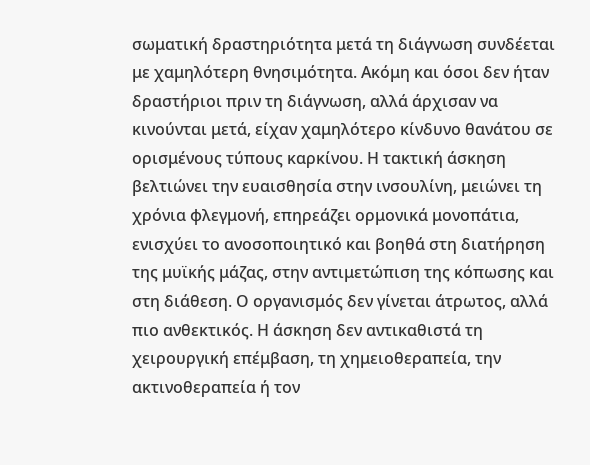σωματική δραστηριότητα μετά τη διάγνωση συνδέεται με χαμηλότερη θνησιμότητα. Ακόμη και όσοι δεν ήταν δραστήριοι πριν τη διάγνωση, αλλά άρχισαν να κινούνται μετά, είχαν χαμηλότερο κίνδυνο θανάτου σε ορισμένους τύπους καρκίνου. Η τακτική άσκηση βελτιώνει την ευαισθησία στην ινσουλίνη, μειώνει τη χρόνια φλεγμονή, επηρεάζει ορμονικά μονοπάτια, ενισχύει το ανοσοποιητικό και βοηθά στη διατήρηση της μυϊκής μάζας, στην αντιμετώπιση της κόπωσης και στη διάθεση. Ο οργανισμός δεν γίνεται άτρωτος, αλλά πιο ανθεκτικός. Η άσκηση δεν αντικαθιστά τη χειρουργική επέμβαση, τη χημειοθεραπεία, την ακτινοθεραπεία ή τον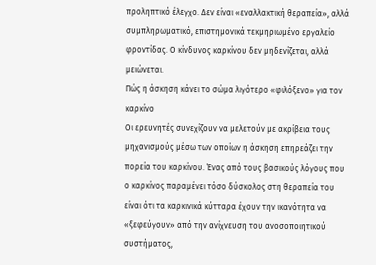προληπτικό έλεγχο. Δεν είναι «εναλλακτική θεραπεία», αλλά συμπληρωματικό, επιστημονικά τεκμηριωμένο εργαλείο φροντίδας. Ο κίνδυνος καρκίνου δεν μηδενίζεται, αλλά μειώνεται.
Πώς η άσκηση κάνει το σώμα λιγότερο «φιλόξενο» για τον καρκίνο
Οι ερευνητές συνεχίζουν να μελετούν με ακρίβεια τους μηχανισμούς μέσω των οποίων η άσκηση επηρεάζει την πορεία του καρκίνου. Ένας από τους βασικούς λόγους που ο καρκίνος παραμένει τόσο δύσκολος στη θεραπεία του είναι ότι τα καρκινικά κύτταρα έχουν την ικανότητα να «ξεφεύγουν» από την ανίχνευση του ανοσοποιητικού συστήματος,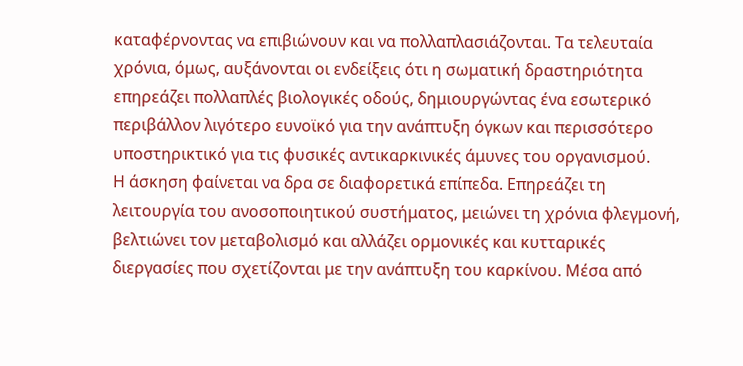καταφέρνοντας να επιβιώνουν και να πολλαπλασιάζονται. Τα τελευταία χρόνια, όμως, αυξάνονται οι ενδείξεις ότι η σωματική δραστηριότητα επηρεάζει πολλαπλές βιολογικές οδούς, δημιουργώντας ένα εσωτερικό περιβάλλον λιγότερο ευνοϊκό για την ανάπτυξη όγκων και περισσότερο υποστηρικτικό για τις φυσικές αντικαρκινικές άμυνες του οργανισμού.
Η άσκηση φαίνεται να δρα σε διαφορετικά επίπεδα. Επηρεάζει τη λειτουργία του ανοσοποιητικού συστήματος, μειώνει τη χρόνια φλεγμονή, βελτιώνει τον μεταβολισμό και αλλάζει ορμονικές και κυτταρικές διεργασίες που σχετίζονται με την ανάπτυξη του καρκίνου. Μέσα από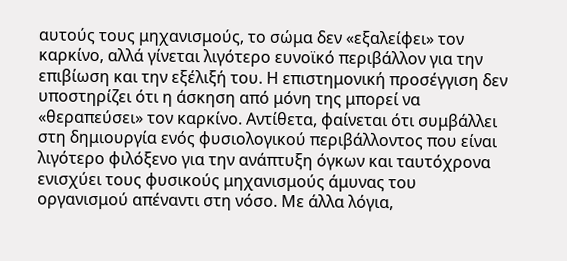αυτούς τους μηχανισμούς, το σώμα δεν «εξαλείφει» τον καρκίνο, αλλά γίνεται λιγότερο ευνοϊκό περιβάλλον για την επιβίωση και την εξέλιξή του. Η επιστημονική προσέγγιση δεν υποστηρίζει ότι η άσκηση από μόνη της μπορεί να «θεραπεύσει» τον καρκίνο. Αντίθετα, φαίνεται ότι συμβάλλει στη δημιουργία ενός φυσιολογικού περιβάλλοντος που είναι λιγότερο φιλόξενο για την ανάπτυξη όγκων και ταυτόχρονα ενισχύει τους φυσικούς μηχανισμούς άμυνας του οργανισμού απέναντι στη νόσο. Με άλλα λόγια,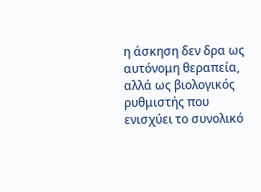η άσκηση δεν δρα ως αυτόνομη θεραπεία, αλλά ως βιολογικός ρυθμιστής που ενισχύει το συνολικό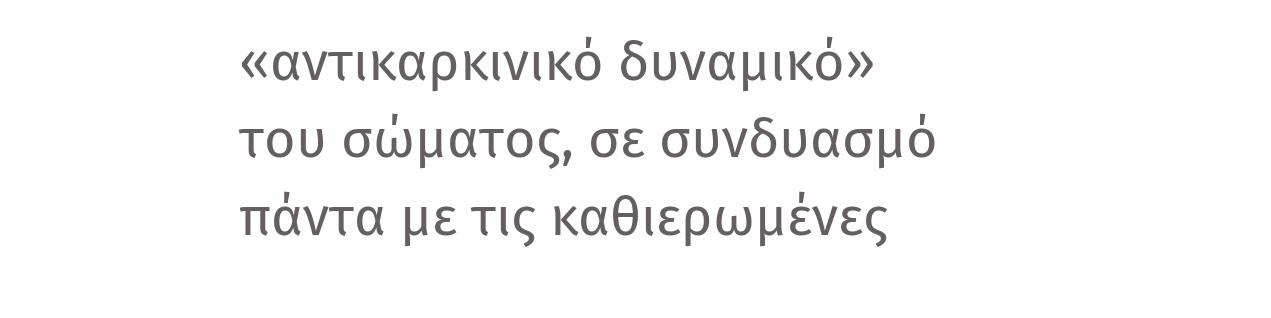«αντικαρκινικό δυναμικό» του σώματος, σε συνδυασμό πάντα με τις καθιερωμένες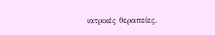ιατρικές θεραπείες.